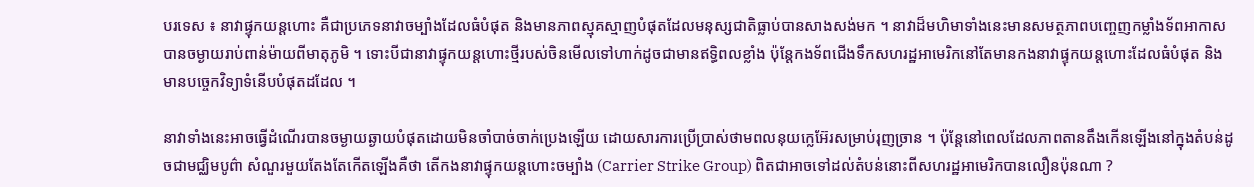បរទេស ៖ នាវាផ្ទុកយន្តហោះ គឺជាប្រភេទនាវាចម្បាំងដែលធំបំផុត និងមានភាពស្មុគស្មាញបំផុតដែលមនុស្សជាតិធ្លាប់បានសាងសង់មក ។ នាវាដ៏មហិមាទាំងនេះមានសមត្ថភាពបញ្ចេញកម្លាំងទ័ពអាកាសបានចម្ងាយរាប់ពាន់ម៉ាយពីមាតុភូមិ ។ ទោះបីជានាវាផ្ទុកយន្តហោះថ្មីរបស់ចិនមើលទៅហាក់ដូចជាមានឥទ្ធិពលខ្លាំង ប៉ុន្តែកងទ័ពជើងទឹកសហរដ្ឋអាមេរិកនៅតែមានកងនាវាផ្ទុកយន្តហោះដែលធំបំផុត និងមានបច្ចេកវិទ្យាទំនើបបំផុតដដែល ។

នាវាទាំងនេះអាចធ្វើដំណើរបានចម្ងាយឆ្ងាយបំផុតដោយមិនចាំបាច់ចាក់ប្រេងឡើយ ដោយសារការប្រើប្រាស់ថាមពលនុយក្លេអ៊ែរសម្រាប់រុញច្រាន ។ ប៉ុន្តែនៅពេលដែលភាពតានតឹងកើនឡើងនៅក្នុងតំបន់ដូចជាមជ្ឈិមបូព៌ា សំណួរមួយតែងតែកើតឡើងគឺថា តើកងនាវាផ្ទុកយន្តហោះចម្បាំង (Carrier Strike Group) ពិតជាអាចទៅដល់តំបន់នោះពីសហរដ្ឋអាមេរិកបានលឿនប៉ុនណា ?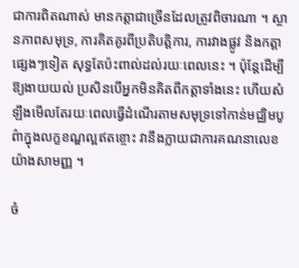ជាការពិតណាស់ មានកត្តាជាច្រើនដែលត្រូវពិចារណា ។ ស្ថានភាពសមុទ្រ, ការគិតគូរពីប្រតិបត្តិការ, ការវាងផ្លូវ និងកត្តាផ្សេងៗទៀត សុទ្ធតែប៉ះពាល់ដល់រយៈពេលនេះ ។ ប៉ុន្តែដើម្បីឱ្យងាយយល់ ប្រសិនបើអ្នកមិនគិតពីកត្តាទាំងនេះ ហើយសំឡឹងមើលតែរយៈពេលធ្វើដំណើរតាមសមុទ្រទៅកាន់មជ្ឈិមបូព៌ាក្នុងលក្ខខណ្ឌល្អឥតខ្ចោះ វានឹងក្លាយជាការគណនាលេខយ៉ាងសាមញ្ញ ។

ចំ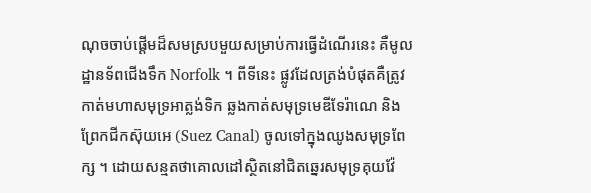ណុចចាប់ផ្តើមដ៏សមស្របមួយសម្រាប់ការធ្វើដំណើរនេះ គឺមូលដ្ឋានទ័ពជើងទឹក Norfolk ។ ពីទីនេះ ផ្លូវដែលត្រង់បំផុតគឺត្រូវកាត់មហាសមុទ្រអាត្លង់ទិក ឆ្លងកាត់សមុទ្រមេឌីទែរ៉ាណេ និងព្រែកជីកស៊ុយអេ (Suez Canal) ចូលទៅក្នុងឈូងសមុទ្រពែក្ស ។ ដោយសន្មតថាគោលដៅស្ថិតនៅជិតឆ្នេរសមុទ្រគុយវ៉ែ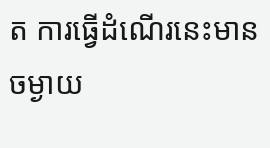ត ការធ្វើដំណើរនេះមានចម្ងាយ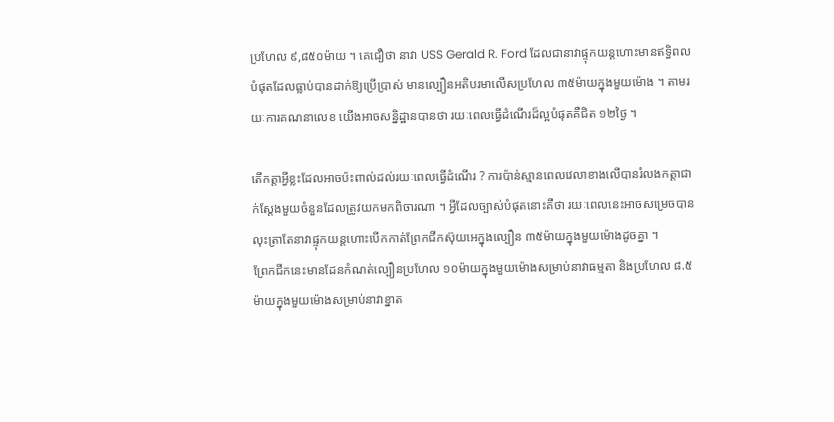ប្រហែល ៩,៨៥០ម៉ាយ ។ គេជឿថា នាវា USS Gerald R. Ford ដែលជានាវាផ្ទុកយន្តហោះមានឥទ្ធិពលបំផុតដែលធ្លាប់បានដាក់ឱ្យប្រើប្រាស់ មានល្បឿនអតិបរមាលើសប្រហែល ៣៥ម៉ាយក្នុងមួយម៉ោង ។ តាមរយៈការគណនាលេខ យើងអាចសន្និដ្ឋានបានថា រយៈពេលធ្វើដំណើរដ៏ល្អបំផុតគឺជិត ១២ថ្ងៃ ។

តើកត្តាអ្វីខ្លះដែលអាចប៉ះពាល់ដល់រយៈពេលធ្វើដំណើរ ? ការប៉ាន់ស្មានពេលវេលាខាងលើបានរំលងកត្តាជាក់ស្តែងមួយចំនួនដែលត្រូវយកមកពិចារណា ។ អ្វីដែលច្បាស់បំផុតនោះគឺថា រយៈពេលនេះអាចសម្រេចបាន លុះត្រាតែនាវាផ្ទុកយន្តហោះបើកកាត់ព្រែកជីកស៊ុយអេក្នុងល្បឿន ៣៥ម៉ាយក្នុងមួយម៉ោងដូចគ្នា ។
ព្រែកជីកនេះមានដែនកំណត់ល្បឿនប្រហែល ១០ម៉ាយក្នុងមួយម៉ោងសម្រាប់នាវាធម្មតា និងប្រហែល ៨.៥ម៉ាយក្នុងមួយម៉ោងសម្រាប់នាវាខ្នាត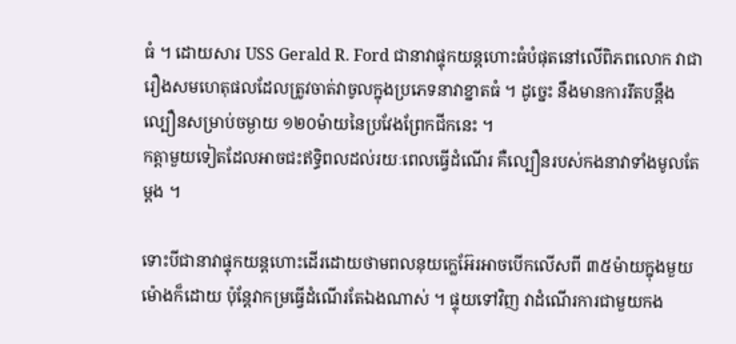ធំ ។ ដោយសារ USS Gerald R. Ford ជានាវាផ្ទុកយន្តហោះធំបំផុតនៅលើពិភពលោក វាជារឿងសមហេតុផលដែលត្រូវចាត់វាចូលក្នុងប្រភេទនាវាខ្នាតធំ ។ ដូច្នេះ នឹងមានការរឹតបន្តឹងល្បឿនសម្រាប់ចម្ងាយ ១២០ម៉ាយនៃប្រវែងព្រែកជីកនេះ ។
កត្តាមួយទៀតដែលអាចជះឥទ្ធិពលដល់រយៈពេលធ្វើដំណើរ គឺល្បឿនរបស់កងនាវាទាំងមូលតែម្តង ។

ទោះបីជានាវាផ្ទុកយន្តហោះដើរដោយថាមពលនុយក្លេអ៊ែរអាចបើកលើសពី ៣៥ម៉ាយក្នុងមួយម៉ោងក៏ដោយ ប៉ុន្តែវាកម្រធ្វើដំណើរតែឯងណាស់ ។ ផ្ទុយទៅវិញ វាដំណើរការជាមួយកង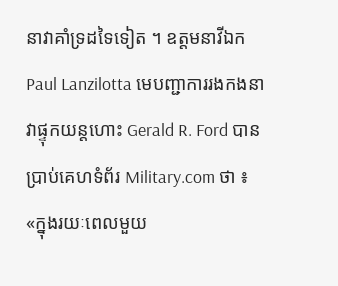នាវាគាំទ្រដទៃទៀត ។ ឧត្តមនាវីឯក Paul Lanzilotta មេបញ្ជាការរងកងនាវាផ្ទុកយន្តហោះ Gerald R. Ford បានប្រាប់គេហទំព័រ Military.com ថា ៖ «ក្នុងរយៈពេលមួយ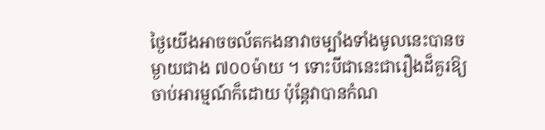ថ្ងៃយើងអាចចល័តកងនាវាចម្បាំងទាំងមូលនេះបានចម្ងាយជាង ៧០០ម៉ាយ ។ ទោះបីជានេះជារឿងដ៏គួរឱ្យចាប់អារម្មណ៍ក៏ដោយ ប៉ុន្តែវាបានកំណ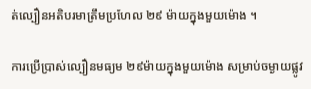ត់ល្បឿនអតិបរមាត្រឹមប្រហែល ២៩ ម៉ាយក្នុងមួយម៉ោង ។

ការប្រើប្រាស់ល្បឿនមធ្យម ២៩ម៉ាយក្នុងមួយម៉ោង សម្រាប់ចម្ងាយផ្លូវ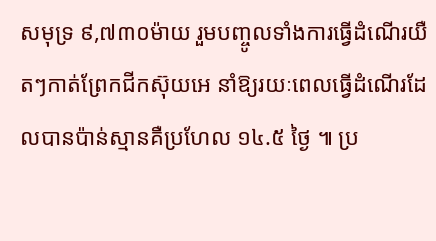សមុទ្រ ៩,៧៣០ម៉ាយ រួមបញ្ចូលទាំងការធ្វើដំណើរយឺតៗកាត់ព្រែកជីកស៊ុយអេ នាំឱ្យរយៈពេលធ្វើដំណើរដែលបានប៉ាន់ស្មានគឺប្រហែល ១៤.៥ ថ្ងៃ ៕ ប្រ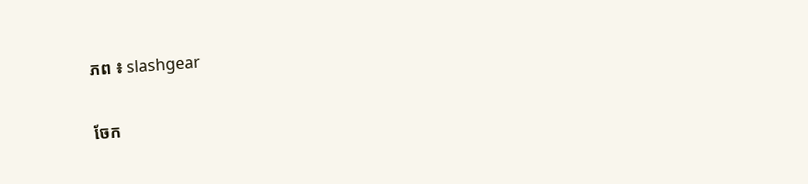ភព ៖ slashgear

ចែក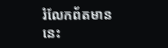រំលែកព័តមាននេះ